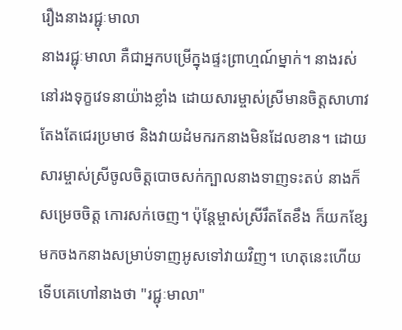រឿងនាងរជ្ជុៈមាលា
នាងរជ្ជុៈមាលា គឺជាអ្នកបម្រើក្នុងផ្ទះព្រាហ្មណ៍ម្នាក់។ នាងរស់នៅរងទុក្ខវេទនាយ៉ាងខ្លាំង ដោយសារម្ចាស់ស្រីមានចិត្តសាហាវ តែងតែជេរប្រមាថ និងវាយដំមករកនាងមិនដែលខាន។ ដោយសារម្ចាស់ស្រីចូលចិត្តបោចសក់ក្បាលនាងទាញទះតប់ នាងក៏សម្រេចចិត្ត កោរសក់ចេញ។ ប៉ុន្តែម្ចាស់ស្រីរឹតតែខឹង ក៏យកខ្សែមកចងកនាងសម្រាប់ទាញអូសទៅវាយវិញ។ ហេតុនេះហើយ ទើបគេហៅនាងថា "រជ្ជុៈមាលា"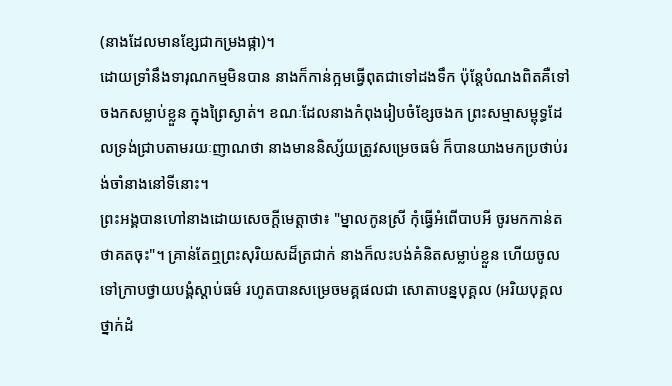(នាងដែលមានខ្សែជាកម្រងផ្កា)។
ដោយទ្រាំនឹងទារុណកម្មមិនបាន នាងក៏កាន់ក្អមធ្វើពុតជាទៅដងទឹក ប៉ុន្តែបំណងពិតគឺទៅ ចងកសម្លាប់ខ្លួន ក្នុងព្រៃស្ងាត់។ ខណៈដែលនាងកំពុងរៀបចំខ្សែចងក ព្រះសម្មាសម្ពុទ្ធដែលទ្រង់ជ្រាបតាមរយៈញាណថា នាងមាននិស្ស័យត្រូវសម្រេចធម៌ ក៏បានយាងមកប្រថាប់រង់ចាំនាងនៅទីនោះ។
ព្រះអង្គបានហៅនាងដោយសេចក្តីមេត្តាថា៖ "ម្នាលកូនស្រី កុំធ្វើអំពើបាបអី ចូរមកកាន់តថាគតចុះ"។ គ្រាន់តែឮព្រះសុរិយសដ៏ត្រជាក់ នាងក៏លះបង់គំនិតសម្លាប់ខ្លួន ហើយចូលទៅក្រាបថ្វាយបង្គំស្ដាប់ធម៌ រហូតបានសម្រេចមគ្គផលជា សោតាបន្នបុគ្គល (អរិយបុគ្គលថ្នាក់ដំ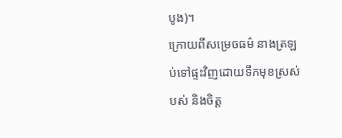បូង)។
ក្រោយពីសម្រេចធម៌ នាងត្រឡប់ទៅផ្ទះវិញដោយទឹកមុខស្រស់បស់ និងចិត្ត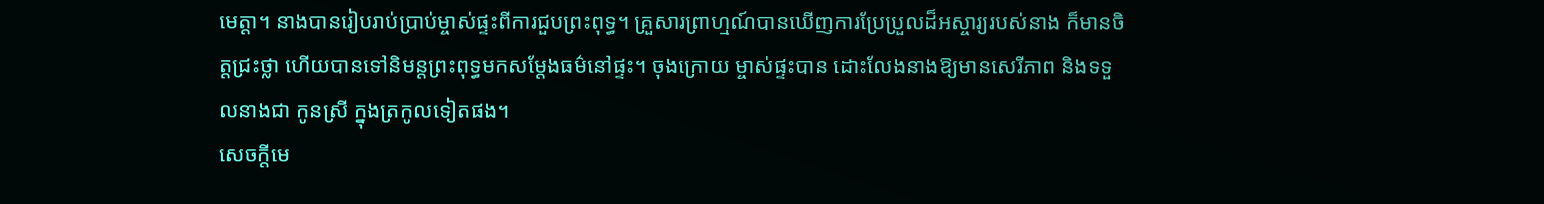មេត្តា។ នាងបានរៀបរាប់ប្រាប់ម្ចាស់ផ្ទះពីការជួបព្រះពុទ្ធ។ គ្រួសារព្រាហ្មណ៍បានឃើញការប្រែប្រួលដ៏អស្ចារ្យរបស់នាង ក៏មានចិត្តជ្រះថ្លា ហើយបានទៅនិមន្តព្រះពុទ្ធមកសម្តែងធម៌នៅផ្ទះ។ ចុងក្រោយ ម្ចាស់ផ្ទះបាន ដោះលែងនាងឱ្យមានសេរីភាព និងទទួលនាងជា កូនស្រី ក្នុងត្រកូលទៀតផង។
សេចក្តីមេ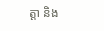ត្តា និង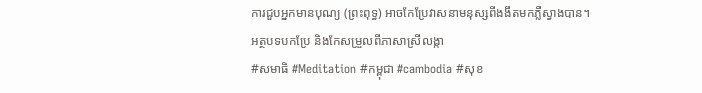ការជួបអ្នកមានបុណ្យ (ព្រះពុទ្ធ) អាចកែប្រែវាសនាមនុស្សពីងងឹតមកភ្លឺស្វាងបាន។
អត្ថបទបកប្រែ និងកែសម្រួលពីភាសាស្រីលង្កា
#សមាធិ #Meditation #កម្ពុជា #cambodia #សុខ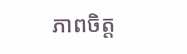ភាពចិត្ត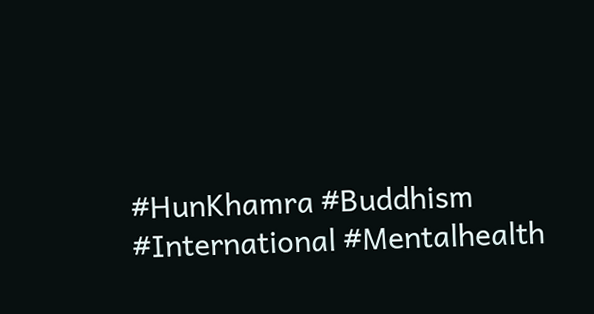#HunKhamra #Buddhism #International #Mentalhealth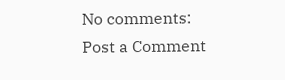No comments:
Post a Comment